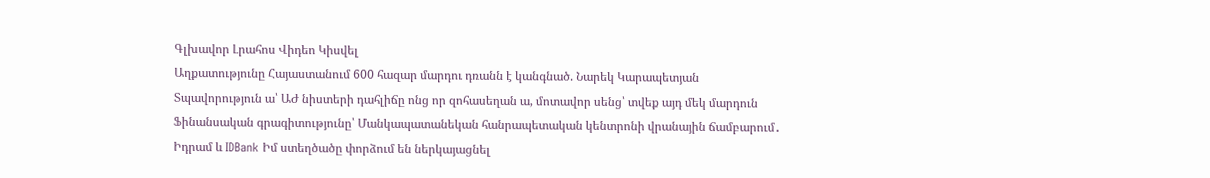Գլխավոր Լրահոս Վիդեո Կիսվել
Աղքատությունը Հայաստանում 600 հազար մարդու դռանն է կանգնած. Նարեկ Կարապետյան Տպավորություն ա՝ ԱԺ նիստերի դահլիճը ոնց որ զոհասեղան ա, մոտավոր սենց՝ տվեք այդ մեկ մարդուն Ֆինանսական գրագիտությունը՝ Մանկապատանեկան հանրապետական կենտրոնի վրանային ճամբարում․ Իդրամ և IDBank Իմ ստեղծածը փորձում են ներկայացնել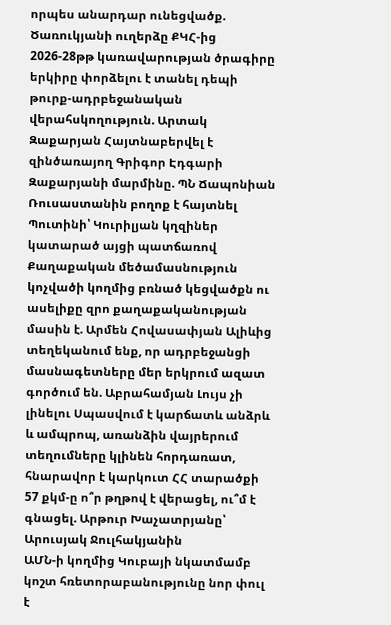որպես անարդար ունեցվածք. Ծառուկյանի ուղերձը ՔԿՀ-ից 2026-28թթ կառավարության ծրագիրը երկիրը փորձելու է տանել դեպի թուրք-ադրբեջանական վերահսկողություն. Արտակ Զաքարյան Հայտնաբերվել է զինծառայող Գրիգոր Էդգարի Զաքարյանի մարմինը. ՊՆ Ճապոնիան Ռուսաստանին բողոք է հայտնել Պուտինի՝ Կուրիլյան կղզիներ կատարած այցի պատճառով Քաղաքական մեծամասնություն կոչվածի կողմից բռնած կեցվածքն ու ասելիքը զրո քաղաքականության մասին է. Արմեն Հովասափյան Ալիևից տեղեկանում ենք, որ ադրբեջանցի մասնագետները մեր երկրում ազատ գործում են. Աբրահամյան Լույս չի լինելու Սպասվում է կարճատև անձրև և ամպրոպ, առանձին վայրերում տեղումները կլինեն հորդառատ, հնարավոր է կարկուտ ՀՀ տարածքի 57 քկմ-ը ո՞ր թղթով է վերացել, ու՞մ է գնացել. Արթուր Խաչատրյանը՝ Արուսյակ Ջուլհակյանին
ԱՄՆ-ի կողմից Կուբայի նկատմամբ կոշտ հռետորաբանությունը նոր փուլ է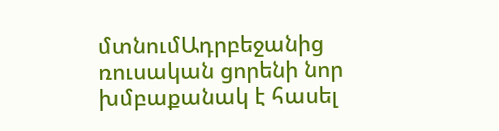մտնումԱդրբեջանից ռուսական ցորենի նոր խմբաքանակ է հասել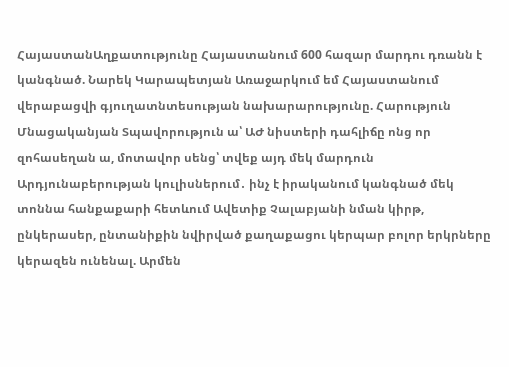ՀայաստանԱղքատությունը Հայաստանում 600 հազար մարդու դռանն է կանգնած. Նարեկ Կարապետյան Առաջարկում եմ Հայաստանում վերաբացվի գյուղատնտեսության նախարարությունը. Հարություն Մնացականյան Տպավորություն ա՝ ԱԺ նիստերի դահլիճը ոնց որ զոհասեղան ա, մոտավոր սենց՝ տվեք այդ մեկ մարդուն Արդյունաբերության կուլիսներում․ ինչ է իրականում կանգնած մեկ տոննա հանքաքարի հետևում Ավետիք Չալաբյանի նման կիրթ, ընկերասեր, ընտանիքին նվիրված քաղաքացու կերպար բոլոր երկրները կերազեն ունենալ. Արմեն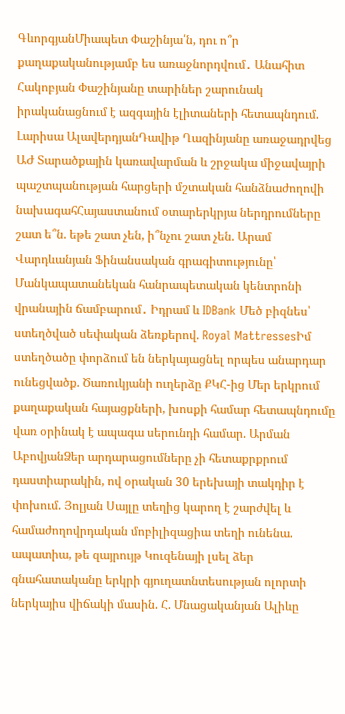ԳևորգյանՄիապետ Փաշինյա՛ն, դու ո՞ր քաղաքականությամբ ես առաջնորդվում․ Անահիտ Հակոբյան Փաշինյանը տարիներ շարունակ իրականացնում է ազգային էլիտաների հետապնդում. Լարիսա ԱլավերդյանԴավիթ Ղազինյանը առաջադրվեց ԱԺ Տարածքային կառավարման և շրջակա միջավայրի պաշտպանության հարցերի մշտական հանձնաժողովի նախագահՀայաստանում օտարերկրյա ներդրումները շատ ե՞ն. եթե շատ չեն, ի՞նչու շատ չեն. Արամ Վարդևանյան Ֆինանսական գրագիտությունը՝ Մանկապատանեկան հանրապետական կենտրոնի վրանային ճամբարում․ Իդրամ և IDBank Մեծ բիզնես՝ ստեղծված սեփական ձեռքերով. Royal MattressesԻմ ստեղծածը փորձում են ներկայացնել որպես անարդար ունեցվածք. Ծառուկյանի ուղերձը ՔԿՀ-ից Մեր երկրում քաղաքական հայացքների, խոսքի համար հետապնդումը վառ օրինակ է ապագա սերունդի համար. Արման ԱբովյանՁեր արդարացումները չի հետաքրքրում դաստիարակին, ով օրական 30 երեխայի տակդիր է փոխում. Յոլյան Սայլը տեղից կարող է շարժվել և համաժողովրդական մոբիլիզացիա տեղի ունենա. ապատիա, թե զայրույթ Կուզենայի լսել ձեր գնահատականը երկրի գյուղատնտեսության ոլորտի ներկայիս վիճակի մասին. Հ. Մնացականյան Ալիևը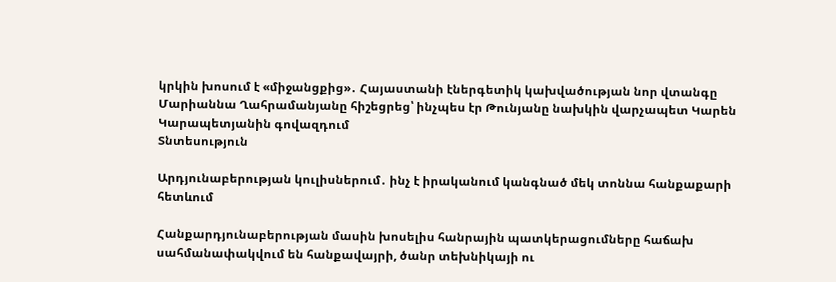կրկին խոսում է «միջանցքից»․ Հայաստանի էներգետիկ կախվածության նոր վտանգը Մարիաննա Ղահրամանյանը հիշեցրեց՝ ինչպես էր Թունյանը նախկին վարչապետ Կարեն Կարապետյանին գովազդում
Տնտեսություն

Արդյունաբերության կուլիսներում․ ինչ է իրականում կանգնած մեկ տոննա հանքաքարի հետևում

Հանքարդյունաբերության մասին խոսելիս հանրային պատկերացումները հաճախ սահմանափակվում են հանքավայրի, ծանր տեխնիկայի ու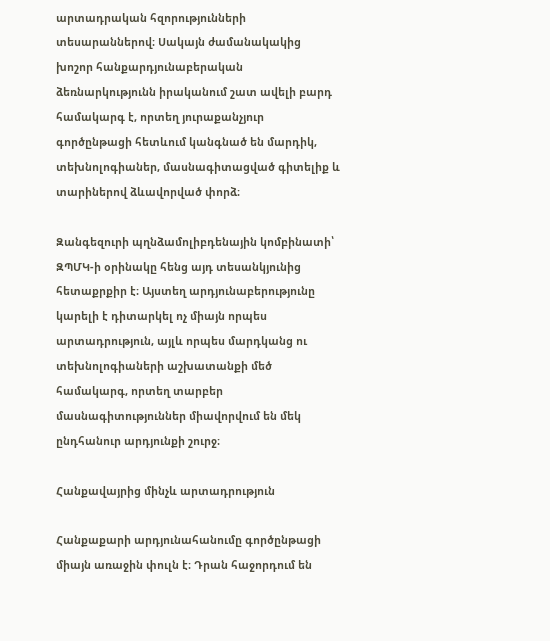արտադրական հզորությունների տեսարաններով։ Սակայն ժամանակակից խոշոր հանքարդյունաբերական ձեռնարկությունն իրականում շատ ավելի բարդ համակարգ է, որտեղ յուրաքանչյուր գործընթացի հետևում կանգնած են մարդիկ, տեխնոլոգիաներ, մասնագիտացված գիտելիք և տարիներով ձևավորված փորձ։

Զանգեզուրի պղնձամոլիբդենային կոմբինատի՝ ԶՊՄԿ-ի օրինակը հենց այդ տեսանկյունից հետաքրքիր է։ Այստեղ արդյունաբերությունը կարելի է դիտարկել ոչ միայն որպես արտադրություն, այլև որպես մարդկանց ու տեխնոլոգիաների աշխատանքի մեծ համակարգ, որտեղ տարբեր մասնագիտություններ միավորվում են մեկ ընդհանուր արդյունքի շուրջ։

Հանքավայրից մինչև արտադրություն

Հանքաքարի արդյունահանումը գործընթացի միայն առաջին փուլն է։ Դրան հաջորդում են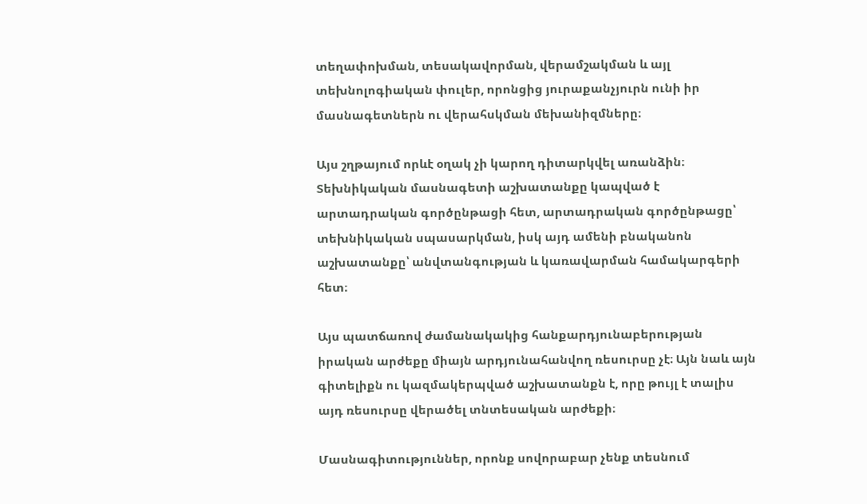տեղափոխման, տեսակավորման, վերամշակման և այլ տեխնոլոգիական փուլեր, որոնցից յուրաքանչյուրն ունի իր մասնագետներն ու վերահսկման մեխանիզմները։

Այս շղթայում որևէ օղակ չի կարող դիտարկվել առանձին։ Տեխնիկական մասնագետի աշխատանքը կապված է արտադրական գործընթացի հետ, արտադրական գործընթացը՝ տեխնիկական սպասարկման, իսկ այդ ամենի բնականոն աշխատանքը՝ անվտանգության և կառավարման համակարգերի հետ։

Այս պատճառով ժամանակակից հանքարդյունաբերության իրական արժեքը միայն արդյունահանվող ռեսուրսը չէ։ Այն նաև այն գիտելիքն ու կազմակերպված աշխատանքն է, որը թույլ է տալիս այդ ռեսուրսը վերածել տնտեսական արժեքի։

Մասնագիտություններ, որոնք սովորաբար չենք տեսնում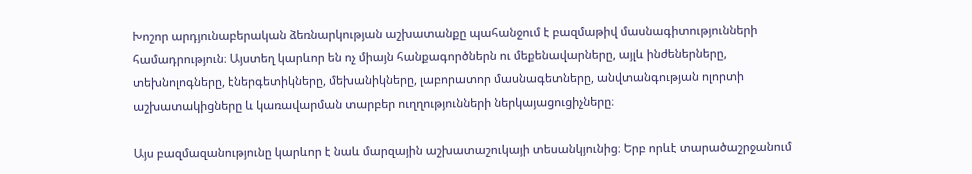Խոշոր արդյունաբերական ձեռնարկության աշխատանքը պահանջում է բազմաթիվ մասնագիտությունների համադրություն։ Այստեղ կարևոր են ոչ միայն հանքագործներն ու մեքենավարները, այլև ինժեներները, տեխնոլոգները, էներգետիկները, մեխանիկները, լաբորատոր մասնագետները, անվտանգության ոլորտի աշխատակիցները և կառավարման տարբեր ուղղությունների ներկայացուցիչները։

Այս բազմազանությունը կարևոր է նաև մարզային աշխատաշուկայի տեսանկյունից։ Երբ որևէ տարածաշրջանում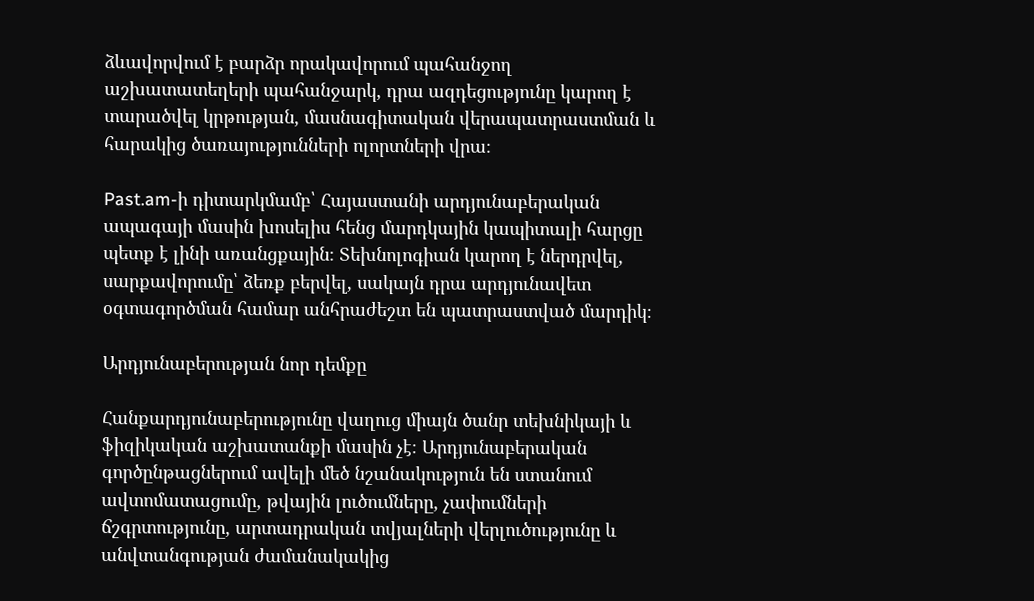ձևավորվում է բարձր որակավորում պահանջող աշխատատեղերի պահանջարկ, դրա ազդեցությունը կարող է տարածվել կրթության, մասնագիտական վերապատրաստման և հարակից ծառայությունների ոլորտների վրա։

Past.am-ի դիտարկմամբ՝ Հայաստանի արդյունաբերական ապագայի մասին խոսելիս հենց մարդկային կապիտալի հարցը պետք է լինի առանցքային։ Տեխնոլոգիան կարող է ներդրվել, սարքավորումը՝ ձեռք բերվել, սակայն դրա արդյունավետ օգտագործման համար անհրաժեշտ են պատրաստված մարդիկ։

Արդյունաբերության նոր դեմքը

Հանքարդյունաբերությունը վաղուց միայն ծանր տեխնիկայի և ֆիզիկական աշխատանքի մասին չէ։ Արդյունաբերական գործընթացներում ավելի մեծ նշանակություն են ստանում ավտոմատացումը, թվային լուծումները, չափումների ճշգրտությունը, արտադրական տվյալների վերլուծությունը և անվտանգության ժամանակակից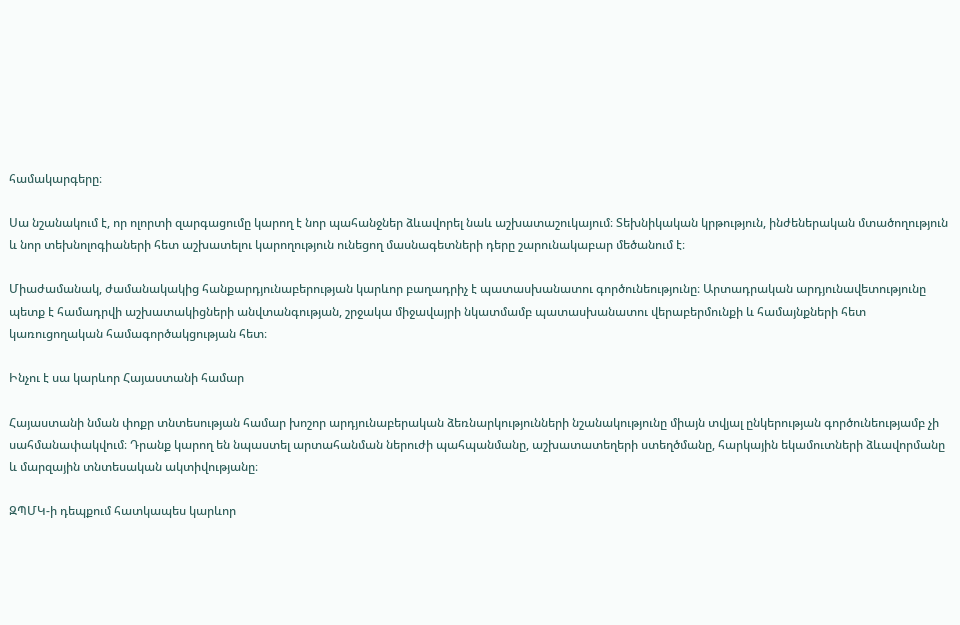համակարգերը։

Սա նշանակում է, որ ոլորտի զարգացումը կարող է նոր պահանջներ ձևավորել նաև աշխատաշուկայում։ Տեխնիկական կրթություն, ինժեներական մտածողություն և նոր տեխնոլոգիաների հետ աշխատելու կարողություն ունեցող մասնագետների դերը շարունակաբար մեծանում է։

Միաժամանակ, ժամանակակից հանքարդյունաբերության կարևոր բաղադրիչ է պատասխանատու գործունեությունը։ Արտադրական արդյունավետությունը պետք է համադրվի աշխատակիցների անվտանգության, շրջակա միջավայրի նկատմամբ պատասխանատու վերաբերմունքի և համայնքների հետ կառուցողական համագործակցության հետ։

Ինչու է սա կարևոր Հայաստանի համար

Հայաստանի նման փոքր տնտեսության համար խոշոր արդյունաբերական ձեռնարկությունների նշանակությունը միայն տվյալ ընկերության գործունեությամբ չի սահմանափակվում։ Դրանք կարող են նպաստել արտահանման ներուժի պահպանմանը, աշխատատեղերի ստեղծմանը, հարկային եկամուտների ձևավորմանը և մարզային տնտեսական ակտիվությանը։

ԶՊՄԿ-ի դեպքում հատկապես կարևոր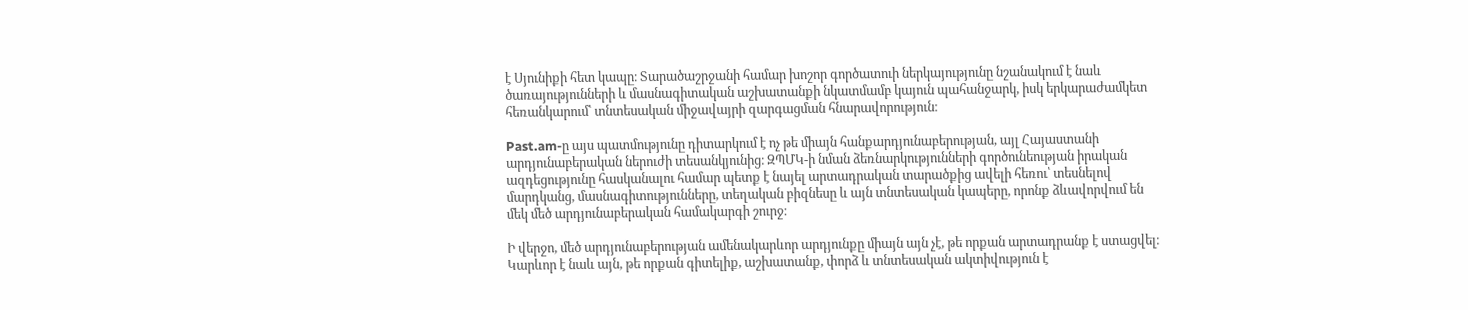է Սյունիքի հետ կապը։ Տարածաշրջանի համար խոշոր գործատուի ներկայությունը նշանակում է նաև ծառայությունների և մասնագիտական աշխատանքի նկատմամբ կայուն պահանջարկ, իսկ երկարաժամկետ հեռանկարում՝ տնտեսական միջավայրի զարգացման հնարավորություն։

Past.am-ը այս պատմությունը դիտարկում է ոչ թե միայն հանքարդյունաբերության, այլ Հայաստանի արդյունաբերական ներուժի տեսանկյունից։ ԶՊՄԿ-ի նման ձեռնարկությունների գործունեության իրական ազդեցությունը հասկանալու համար պետք է նայել արտադրական տարածքից ավելի հեռու՝ տեսնելով մարդկանց, մասնագիտությունները, տեղական բիզնեսը և այն տնտեսական կապերը, որոնք ձևավորվում են մեկ մեծ արդյունաբերական համակարգի շուրջ։

Ի վերջո, մեծ արդյունաբերության ամենակարևոր արդյունքը միայն այն չէ, թե որքան արտադրանք է ստացվել։ Կարևոր է նաև այն, թե որքան գիտելիք, աշխատանք, փորձ և տնտեսական ակտիվություն է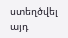ստեղծվել այդ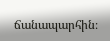ճանապարհին։